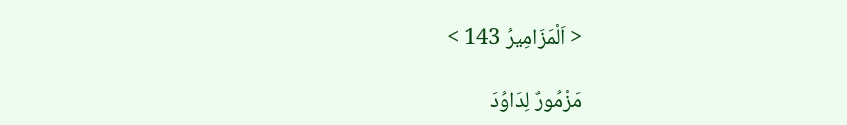< اَلْمَزَامِيرُ 143 >

مَزْمُورٌ لِدَاوُدَ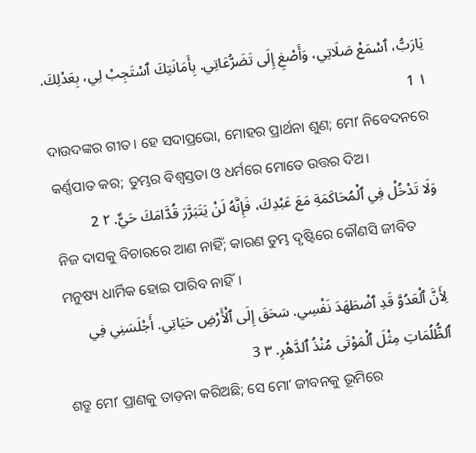يَارَبُّ، ٱسْمَعْ صَلَاتِي، وَأَصْغِ إِلَى تَضَرُّعَاتِي. بِأَمَانَتِكَ ٱسْتَجِبْ لِي، بِعَدْلِكَ. ١ 1
ଦାଉଦଙ୍କର ଗୀତ। ହେ ସଦାପ୍ରଭୋ, ମୋହର ପ୍ରାର୍ଥନା ଶୁଣ; ମୋʼ ନିବେଦନରେ କର୍ଣ୍ଣପାତ କର; ତୁମ୍ଭର ବିଶ୍ୱସ୍ତତା ଓ ଧର୍ମରେ ମୋତେ ଉତ୍ତର ଦିଅ।
وَلَا تَدْخُلْ فِي ٱلْمُحَاكَمَةِ مَعَ عَبْدِكَ، فَإِنَّهُ لَنْ يَتَبَرَّرَ قُدَّامَكَ حَيٌّ. ٢ 2
ନିଜ ଦାସକୁ ବିଚାରରେ ଆଣ ନାହିଁ; କାରଣ ତୁମ୍ଭ ଦୃଷ୍ଟିରେ କୌଣସି ଜୀବିତ ମନୁଷ୍ୟ ଧାର୍ମିକ ହୋଇ ପାରିବ ନାହିଁ।
لِأَنَّ ٱلْعَدُوَّ قَدِ ٱضْطَهَدَ نَفْسِي. سَحَقَ إِلَى ٱلْأَرْضِ حَيَاتِي. أَجْلَسَنِي فِي ٱلظُّلُمَاتِ مِثْلَ ٱلْمَوْتَى مُنْذُ ٱلدَّهْرِ. ٣ 3
ଶତ୍ରୁ ମୋʼ ପ୍ରାଣକୁ ତାଡ଼ନା କରିଅଛି; ସେ ମୋʼ ଜୀବନକୁ ଭୂମିରେ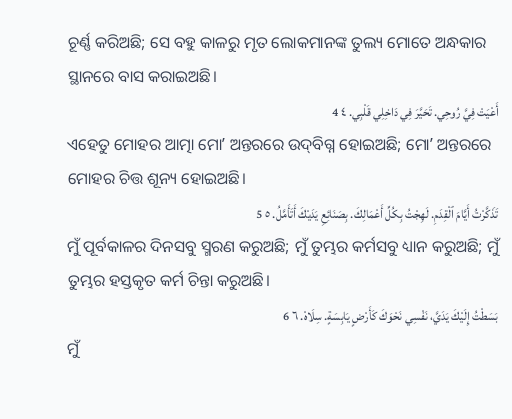ଚୂର୍ଣ୍ଣ କରିଅଛି; ସେ ବହୁ କାଳରୁ ମୃତ ଲୋକମାନଙ୍କ ତୁଲ୍ୟ ମୋତେ ଅନ୍ଧକାର ସ୍ଥାନରେ ବାସ କରାଇଅଛି।
أَعْيَتْ فِيَّ رُوحِي. تَحَيَّرَ فِي دَاخِلِي قَلْبِي. ٤ 4
ଏହେତୁ ମୋହର ଆତ୍ମା ମୋʼ ଅନ୍ତରରେ ଉଦ୍‍ବିଗ୍ନ ହୋଇଅଛି; ମୋʼ ଅନ୍ତରରେ ମୋହର ଚିତ୍ତ ଶୂନ୍ୟ ହୋଇଅଛି।
تَذَكَّرْتُ أَيَّامَ ٱلْقِدَمِ. لَهِجْتُ بِكُلِّ أَعْمَالِكَ. بِصَنَائِعِ يَدَيْكَ أَتَأَمَّلُ. ٥ 5
ମୁଁ ପୂର୍ବକାଳର ଦିନସବୁ ସ୍ମରଣ କରୁଅଛି; ମୁଁ ତୁମ୍ଭର କର୍ମସବୁ ଧ୍ୟାନ କରୁଅଛି; ମୁଁ ତୁମ୍ଭର ହସ୍ତକୃତ କର୍ମ ଚିନ୍ତା କରୁଅଛି।
بَسَطْتُ إِلَيْكَ يَدَيَّ، نَفْسِي نَحْوَكَ كَأَرْضٍ يَابِسَةٍ. سِلَاهْ. ٦ 6
ମୁଁ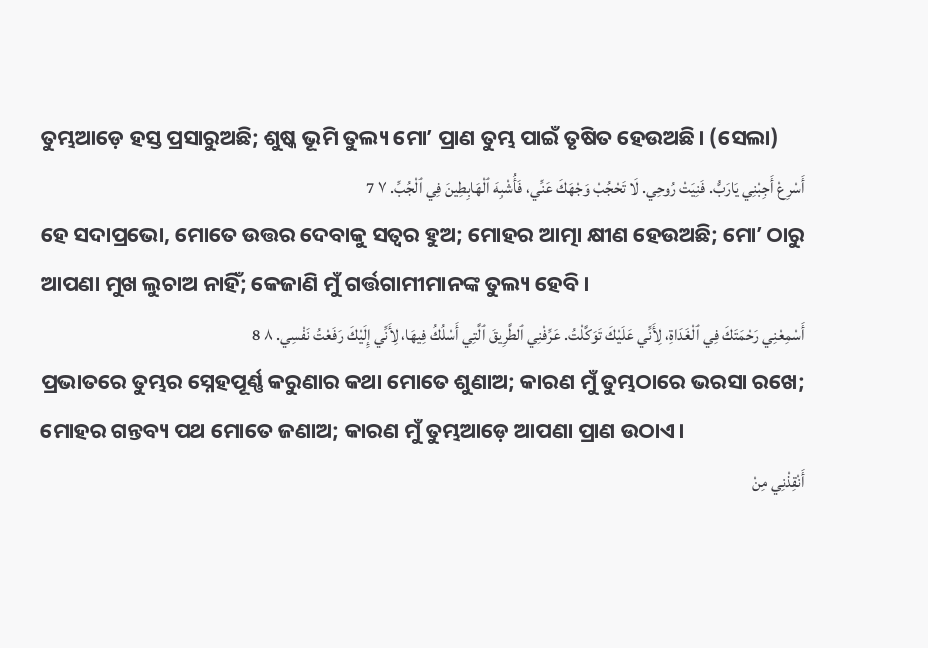ତୁମ୍ଭଆଡ଼େ ହସ୍ତ ପ୍ରସାରୁଅଛି; ଶୁଷ୍କ ଭୂମି ତୁଲ୍ୟ ମୋʼ ପ୍ରାଣ ତୁମ୍ଭ ପାଇଁ ତୃଷିତ ହେଉଅଛି। (ସେଲା)
أَسْرِعْ أَجِبْنِي يَارَبُّ. فَنِيَتْ رُوحِي. لَا تَحْجُبْ وَجْهَكَ عَنِّي، فَأُشْبِهَ ٱلْهَابِطِينَ فِي ٱلْجُبِّ. ٧ 7
ହେ ସଦାପ୍ରଭୋ, ମୋତେ ଉତ୍ତର ଦେବାକୁ ସତ୍ୱର ହୁଅ; ମୋହର ଆତ୍ମା କ୍ଷୀଣ ହେଉଅଛି; ମୋʼ ଠାରୁ ଆପଣା ମୁଖ ଲୁଚାଅ ନାହିଁ; କେଜାଣି ମୁଁ ଗର୍ତ୍ତଗାମୀମାନଙ୍କ ତୁଲ୍ୟ ହେବି।
أَسْمِعْنِي رَحْمَتَكَ فِي ٱلْغَدَاةِ، لِأَنِّي عَلَيْكَ تَوَكَّلْتُ. عَرِّفْنِي ٱلطَّرِيقَ ٱلَّتِي أَسْلُكُ فِيهَا، لِأَنِّي إِلَيْكَ رَفَعْتُ نَفْسِي. ٨ 8
ପ୍ରଭାତରେ ତୁମ୍ଭର ସ୍ନେହପୂର୍ଣ୍ଣ କରୁଣାର କଥା ମୋତେ ଶୁଣାଅ; କାରଣ ମୁଁ ତୁମ୍ଭଠାରେ ଭରସା ରଖେ; ମୋହର ଗନ୍ତବ୍ୟ ପଥ ମୋତେ ଜଣାଅ; କାରଣ ମୁଁ ତୁମ୍ଭଆଡ଼େ ଆପଣା ପ୍ରାଣ ଉଠାଏ।
أَنْقِذْنِي مِنْ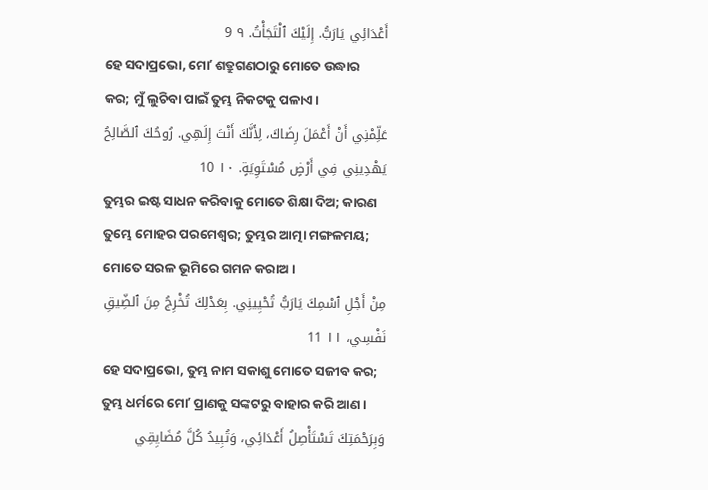أَعْدَائِي يَارَبُّ. إِلَيْكَ ٱلْتَجَأْتُ. ٩ 9
ହେ ସଦାପ୍ରଭୋ, ମୋʼ ଶତ୍ରୁଗଣଠାରୁ ମୋତେ ଉଦ୍ଧାର କର; ମୁଁ ଲୁଚିବା ପାଇଁ ତୁମ୍ଭ ନିକଟକୁ ପଳାଏ।
عَلِّمْنِي أَنْ أَعْمَلَ رِضَاكَ، لِأَنَّكَ أَنْتَ إِلَهِي. رُوحُكَ ٱلصَّالِحُ يَهْدِينِي فِي أَرْضٍ مُسْتَوِيَةٍ. ١٠ 10
ତୁମ୍ଭର ଇଷ୍ଟ ସାଧନ କରିବାକୁ ମୋତେ ଶିକ୍ଷା ଦିଅ; କାରଣ ତୁମ୍ଭେ ମୋହର ପରମେଶ୍ୱର; ତୁମ୍ଭର ଆତ୍ମା ମଙ୍ଗଳମୟ; ମୋତେ ସରଳ ଭୂମିରେ ଗମନ କରାଅ।
مِنْ أَجْلِ ٱسْمِكَ يَارَبُّ تُحْيِينِي. بِعَدْلِكَ تُخْرِجُ مِنَ ٱلضِّيقِ نَفْسِي، ١١ 11
ହେ ସଦାପ୍ରଭୋ, ତୁମ୍ଭ ନାମ ସକାଶୁ ମୋତେ ସଜୀବ କର; ତୁମ୍ଭ ଧର୍ମରେ ମୋʼ ପ୍ରାଣକୁ ସଙ୍କଟରୁ ବାହାର କରି ଆଣ।
وَبِرَحْمَتِكَ تَسْتَأْصِلُ أَعْدَائِي، وَتُبِيدُ كُلَّ مُضَايِقِي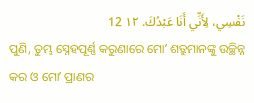نَفْسِي، لِأَنِّي أَنَا عَبْدُكَ. ١٢ 12
ପୁଣି, ତୁମ୍ଭ ସ୍ନେହପୂର୍ଣ୍ଣ କରୁଣାରେ ମୋʼ ଶତ୍ରୁମାନଙ୍କୁ ଉଚ୍ଛିନ୍ନ କର ଓ ମୋʼ ପ୍ରାଣର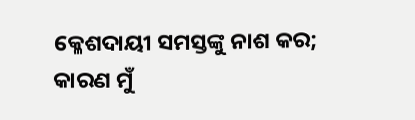କ୍ଳେଶଦାୟୀ ସମସ୍ତଙ୍କୁ ନାଶ କର; କାରଣ ମୁଁ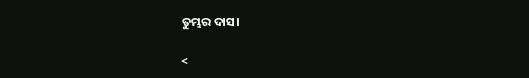ତୁମ୍ଭର ଦାସ।

<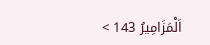اَلْمَزَامِيرُ 143 >